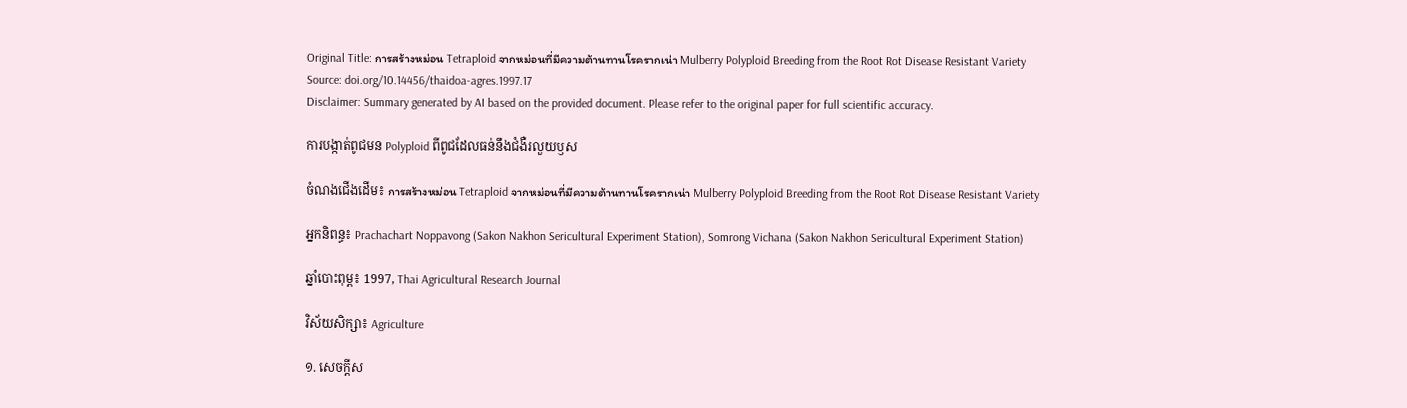Original Title: การสร้างหม่อน Tetraploid จากหม่อนที่มีความต้านทานโรครากเน่า Mulberry Polyploid Breeding from the Root Rot Disease Resistant Variety
Source: doi.org/10.14456/thaidoa-agres.1997.17
Disclaimer: Summary generated by AI based on the provided document. Please refer to the original paper for full scientific accuracy.

ការបង្កាត់ពូជមន Polyploid ពីពូជដែលធន់នឹងជំងឺរលួយឫស

ចំណងជើងដើម៖ การสร้างหม่อน Tetraploid จากหม่อนที่มีความต้านทานโรครากเน่า Mulberry Polyploid Breeding from the Root Rot Disease Resistant Variety

អ្នកនិពន្ធ៖ Prachachart Noppavong (Sakon Nakhon Sericultural Experiment Station), Somrong Vichana (Sakon Nakhon Sericultural Experiment Station)

ឆ្នាំបោះពុម្ព៖ 1997, Thai Agricultural Research Journal

វិស័យសិក្សា៖ Agriculture

១. សេចក្តីស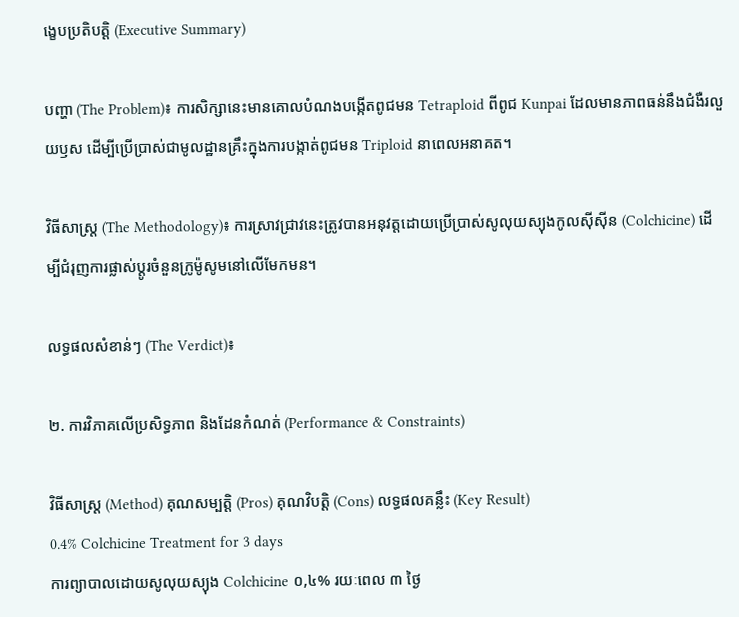ង្ខេបប្រតិបត្តិ (Executive Summary)

បញ្ហា (The Problem)៖ ការសិក្សានេះមានគោលបំណងបង្កើតពូជមន Tetraploid ពីពូជ Kunpai ដែលមានភាពធន់នឹងជំងឺរលួយឫស ដើម្បីប្រើប្រាស់ជាមូលដ្ឋានគ្រឹះក្នុងការបង្កាត់ពូជមន Triploid នាពេលអនាគត។

វិធីសាស្ត្រ (The Methodology)៖ ការស្រាវជ្រាវនេះត្រូវបានអនុវត្តដោយប្រើប្រាស់សូលុយស្យុងកូលស៊ីស៊ីន (Colchicine) ដើម្បីជំរុញការផ្លាស់ប្តូរចំនួនក្រូម៉ូសូមនៅលើមែកមន។

លទ្ធផលសំខាន់ៗ (The Verdict)៖

២. ការវិភាគលើប្រសិទ្ធភាព និងដែនកំណត់ (Performance & Constraints)

វិធីសាស្ត្រ (Method) គុណសម្បត្តិ (Pros) គុណវិបត្តិ (Cons) លទ្ធផលគន្លឹះ (Key Result)
0.4% Colchicine Treatment for 3 days
ការព្យាបាលដោយសូលុយស្យុង Colchicine ០,៤% រយៈពេល ៣ ថ្ងៃ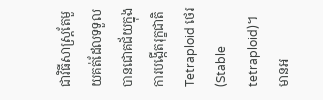ជាវិធីសាស្ត្រតែមួយគត់ដែលទទួលបានជោគជ័យក្នុងការបង្កើតរុក្ខជាតិ Tetraploid ថេរ (Stable tetraploid)។ មានអ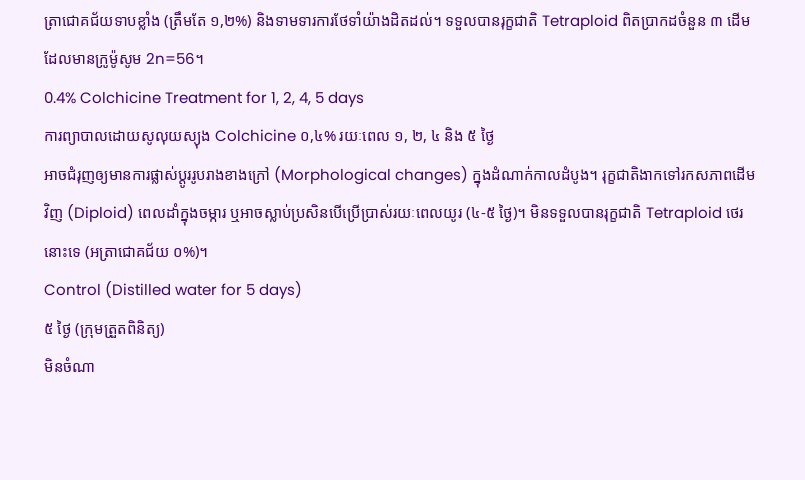ត្រាជោគជ័យទាបខ្លាំង (ត្រឹមតែ ១,២%) និងទាមទារការថែទាំយ៉ាងដិតដល់។ ទទួលបានរុក្ខជាតិ Tetraploid ពិតប្រាកដចំនួន ៣ ដើម ដែលមានក្រូម៉ូសូម 2n=56។
0.4% Colchicine Treatment for 1, 2, 4, 5 days
ការព្យាបាលដោយសូលុយស្យុង Colchicine ០,៤% រយៈពេល ១, ២, ៤ និង ៥ ថ្ងៃ
អាចជំរុញឲ្យមានការផ្លាស់ប្តូររូបរាងខាងក្រៅ (Morphological changes) ក្នុងដំណាក់កាលដំបូង។ រុក្ខជាតិងាកទៅរកសភាពដើមវិញ (Diploid) ពេលដាំក្នុងចម្ការ ឬអាចស្លាប់ប្រសិនបើប្រើប្រាស់រយៈពេលយូរ (៤-៥ ថ្ងៃ)។ មិនទទួលបានរុក្ខជាតិ Tetraploid ថេរនោះទេ (អត្រាជោគជ័យ ០%)។
Control (Distilled water for 5 days)
៥ ថ្ងៃ (ក្រុមត្រួតពិនិត្យ)
មិនចំណា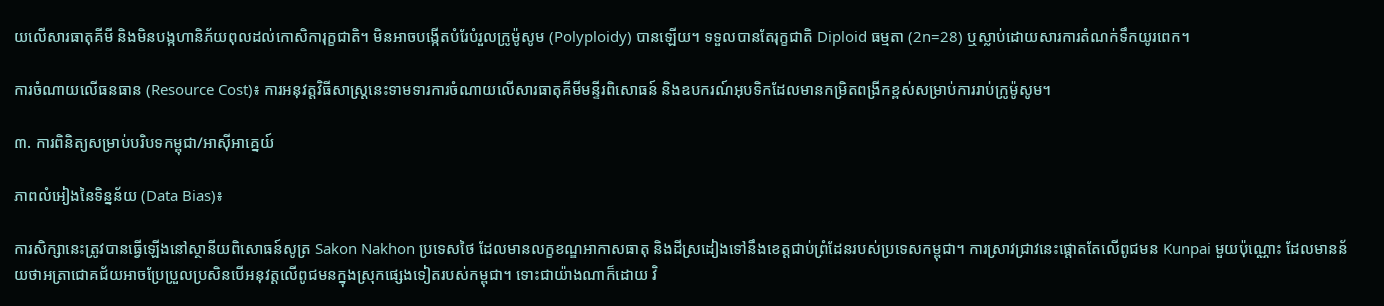យលើសារធាតុគីមី និងមិនបង្កហានិភ័យពុលដល់កោសិការុក្ខជាតិ។ មិនអាចបង្កើតបំរែបំរួលក្រូម៉ូសូម (Polyploidy) បានឡើយ។ ទទួលបានតែរុក្ខជាតិ Diploid ធម្មតា (2n=28) ឬស្លាប់ដោយសារការតំណក់ទឹកយូរពេក។

ការចំណាយលើធនធាន (Resource Cost)៖ ការអនុវត្តវិធីសាស្ត្រនេះទាមទារការចំណាយលើសារធាតុគីមីមន្ទីរពិសោធន៍ និងឧបករណ៍អុបទិកដែលមានកម្រិតពង្រីកខ្ពស់សម្រាប់ការរាប់ក្រូម៉ូសូម។

៣. ការពិនិត្យសម្រាប់បរិបទកម្ពុជា/អាស៊ីអាគ្នេយ៍

ភាពលំអៀងនៃទិន្នន័យ (Data Bias)៖

ការសិក្សានេះត្រូវបានធ្វើឡើងនៅស្ថានីយពិសោធន៍សូត្រ Sakon Nakhon ប្រទេសថៃ ដែលមានលក្ខខណ្ឌអាកាសធាតុ និងដីស្រដៀងទៅនឹងខេត្តជាប់ព្រំដែនរបស់ប្រទេសកម្ពុជា។ ការស្រាវជ្រាវនេះផ្តោតតែលើពូជមន Kunpai មួយប៉ុណ្ណោះ ដែលមានន័យថាអត្រាជោគជ័យអាចប្រែប្រួលប្រសិនបើអនុវត្តលើពូជមនក្នុងស្រុកផ្សេងទៀតរបស់កម្ពុជា។ ទោះជាយ៉ាងណាក៏ដោយ វិ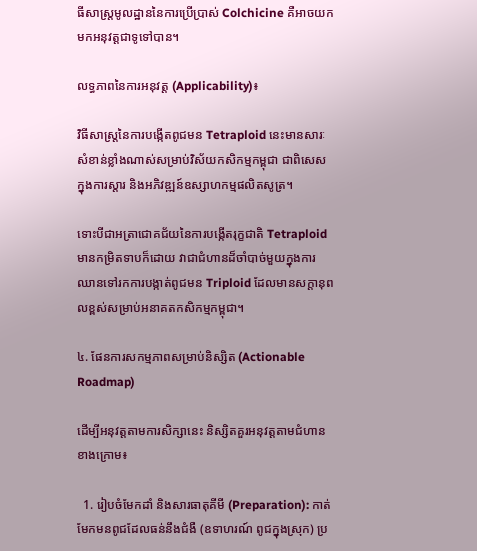ធីសាស្ត្រមូលដ្ឋាននៃការប្រើប្រាស់ Colchicine គឺអាចយកមកអនុវត្តជាទូទៅបាន។

លទ្ធភាពនៃការអនុវត្ត (Applicability)៖

វិធីសាស្ត្រនៃការបង្កើតពូជមន Tetraploid នេះមានសារៈសំខាន់ខ្លាំងណាស់សម្រាប់វិស័យកសិកម្មកម្ពុជា ជាពិសេសក្នុងការស្តារ និងអភិវឌ្ឍន៍ឧស្សាហកម្មផលិតសូត្រ។

ទោះបីជាអត្រាជោគជ័យនៃការបង្កើតរុក្ខជាតិ Tetraploid មានកម្រិតទាបក៏ដោយ វាជាជំហានដ៏ចាំបាច់មួយក្នុងការឈានទៅរកការបង្កាត់ពូជមន Triploid ដែលមានសក្តានុពលខ្ពស់សម្រាប់អនាគតកសិកម្មកម្ពុជា។

៤. ផែនការសកម្មភាពសម្រាប់និស្សិត (Actionable Roadmap)

ដើម្បីអនុវត្តតាមការសិក្សានេះ និស្សិតគួរអនុវត្តតាមជំហានខាងក្រោម៖

  1. រៀបចំមែកដាំ និងសារធាតុគីមី (Preparation): កាត់មែកមនពូជដែលធន់នឹងជំងឺ (ឧទាហរណ៍ ពូជក្នុងស្រុក) ប្រ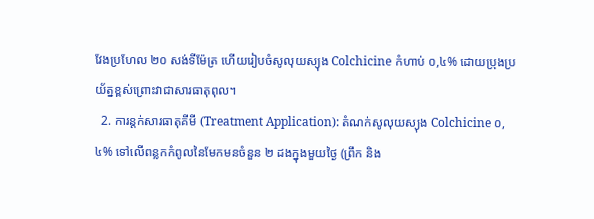វែងប្រហែល ២០ សង់ទីម៉ែត្រ ហើយរៀបចំសូលុយស្យុង Colchicine កំហាប់ ០,៤% ដោយប្រុងប្រយ័ត្នខ្ពស់ព្រោះវាជាសារធាតុពុល។
  2. ការន្តក់សារធាតុគីមី (Treatment Application): តំណក់សូលុយស្យុង Colchicine ០,៤% ទៅលើពន្លកកំពូលនៃមែកមនចំនួន ២ ដងក្នុងមួយថ្ងៃ (ព្រឹក និង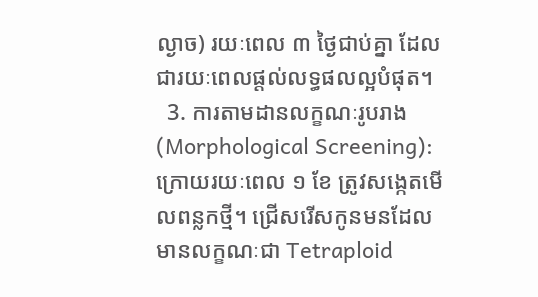ល្ងាច) រយៈពេល ៣ ថ្ងៃជាប់គ្នា ដែលជារយៈពេលផ្តល់លទ្ធផលល្អបំផុត។
  3. ការតាមដានលក្ខណៈរូបរាង (Morphological Screening): ក្រោយរយៈពេល ១ ខែ ត្រូវសង្កេតមើលពន្លកថ្មី។ ជ្រើសរើសកូនមនដែលមានលក្ខណៈជា Tetraploid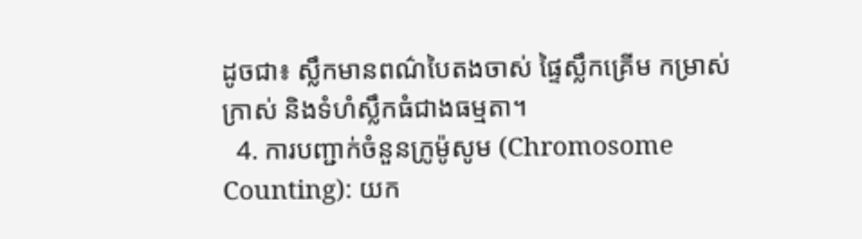ដូចជា៖ ស្លឹកមានពណ៌បៃតងចាស់ ផ្ទៃស្លឹកគ្រើម កម្រាស់ក្រាស់ និងទំហំស្លឹកធំជាងធម្មតា។
  4. ការបញ្ជាក់ចំនួនក្រូម៉ូសូម (Chromosome Counting): យក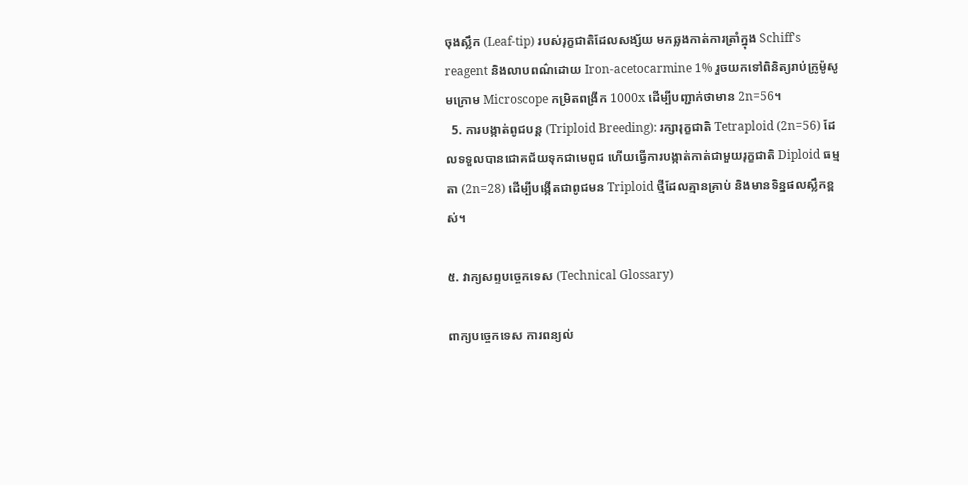ចុងស្លឹក (Leaf-tip) របស់រុក្ខជាតិដែលសង្ស័យ មកឆ្លងកាត់ការត្រាំក្នុង Schiff's reagent និងលាបពណ៌ដោយ Iron-acetocarmine 1% រួចយកទៅពិនិត្យរាប់ក្រូម៉ូសូមក្រោម Microscope កម្រិតពង្រីក 1000x ដើម្បីបញ្ជាក់ថាមាន 2n=56។
  5. ការបង្កាត់ពូជបន្ត (Triploid Breeding): រក្សារុក្ខជាតិ Tetraploid (2n=56) ដែលទទួលបានជោគជ័យទុកជាមេពូជ ហើយធ្វើការបង្កាត់កាត់ជាមួយរុក្ខជាតិ Diploid ធម្មតា (2n=28) ដើម្បីបង្កើតជាពូជមន Triploid ថ្មីដែលគ្មានគ្រាប់ និងមានទិន្នផលស្លឹកខ្ពស់។

៥. វាក្យសព្ទបច្ចេកទេស (Technical Glossary)

ពាក្យបច្ចេកទេស ការពន្យល់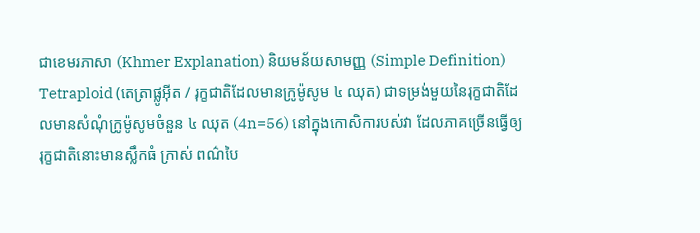ជាខេមរភាសា (Khmer Explanation) និយមន័យសាមញ្ញ (Simple Definition)
Tetraploid (តេត្រាផ្លូអ៊ីត / រុក្ខជាតិដែលមានក្រូម៉ូសូម ៤ ឈុត) ជាទម្រង់មួយនៃរុក្ខជាតិដែលមានសំណុំក្រូម៉ូសូមចំនួន ៤ ឈុត (4n=56) នៅក្នុងកោសិការបស់វា ដែលភាគច្រើនធ្វើឲ្យរុក្ខជាតិនោះមានស្លឹកធំ ក្រាស់ ពណ៌បៃ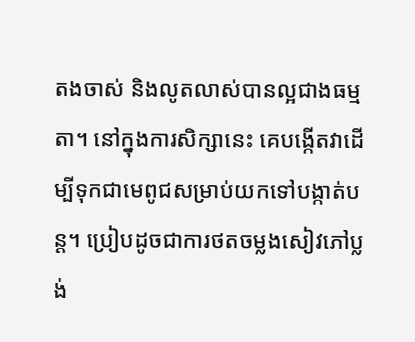តងចាស់ និងលូតលាស់បានល្អជាងធម្មតា។ នៅក្នុងការសិក្សានេះ គេបង្កើតវាដើម្បីទុកជាមេពូជសម្រាប់យកទៅបង្កាត់បន្ត។ ប្រៀបដូចជាការថតចម្លងសៀវភៅប្លង់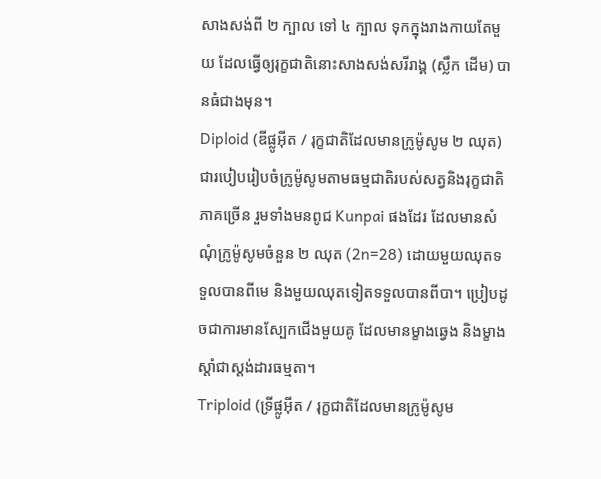សាងសង់ពី ២ ក្បាល ទៅ ៤ ក្បាល ទុកក្នុងរាងកាយតែមួយ ដែលធ្វើឲ្យរុក្ខជាតិនោះសាងសង់សរីរាង្គ (ស្លឹក ដើម) បានធំជាងមុន។
Diploid (ឌីផ្លូអ៊ីត / រុក្ខជាតិដែលមានក្រូម៉ូសូម ២ ឈុត) ជារបៀបរៀបចំក្រូម៉ូសូមតាមធម្មជាតិរបស់សត្វនិងរុក្ខជាតិភាគច្រើន រួមទាំងមនពូជ Kunpai ផងដែរ ដែលមានសំណុំក្រូម៉ូសូមចំនួន ២ ឈុត (2n=28) ដោយមួយឈុតទទួលបានពីមេ និងមួយឈុតទៀតទទួលបានពីបា។ ប្រៀបដូចជាការមានស្បែកជើងមួយគូ ដែលមានម្ខាងឆ្វេង និងម្ខាងស្តាំជាស្តង់ដារធម្មតា។
Triploid (ទ្រីផ្លូអ៊ីត / រុក្ខជាតិដែលមានក្រូម៉ូសូម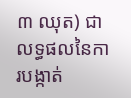៣ ឈុត) ជាលទ្ធផលនៃការបង្កាត់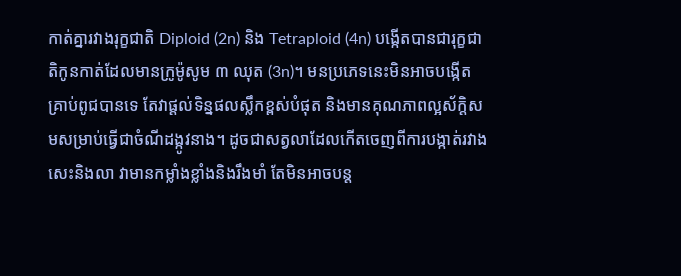កាត់គ្នារវាងរុក្ខជាតិ Diploid (2n) និង Tetraploid (4n) បង្កើតបានជារុក្ខជាតិកូនកាត់ដែលមានក្រូម៉ូសូម ៣ ឈុត (3n)។ មនប្រភេទនេះមិនអាចបង្កើតគ្រាប់ពូជបានទេ តែវាផ្តល់ទិន្នផលស្លឹកខ្ពស់បំផុត និងមានគុណភាពល្អស័ក្តិសមសម្រាប់ធ្វើជាចំណីដង្កូវនាង។ ដូចជាសត្វលាដែលកើតចេញពីការបង្កាត់រវាងសេះនិងលា វាមានកម្លាំងខ្លាំងនិងរឹងមាំ តែមិនអាចបន្ត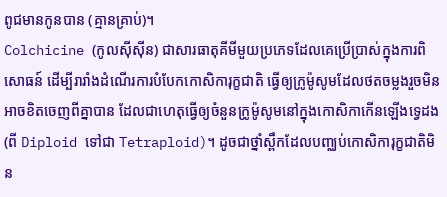ពូជមានកូនបាន (គ្មានគ្រាប់)។
Colchicine (កូលស៊ីស៊ីន) ជាសារធាតុគីមីមួយប្រភេទដែលគេប្រើប្រាស់ក្នុងការពិសោធន៍ ដើម្បីរារាំងដំណើរការបំបែកកោសិការុក្ខជាតិ ធ្វើឲ្យក្រូម៉ូសូមដែលថតចម្លងរួចមិនអាចខិតចេញពីគ្នាបាន ដែលជាហេតុធ្វើឲ្យចំនួនក្រូម៉ូសូមនៅក្នុងកោសិកាកើនឡើងទ្វេដង (ពី Diploid ទៅជា Tetraploid)។ ដូចជាថ្នាំស្ពឹកដែលបញ្ឈប់កោសិការុក្ខជាតិមិន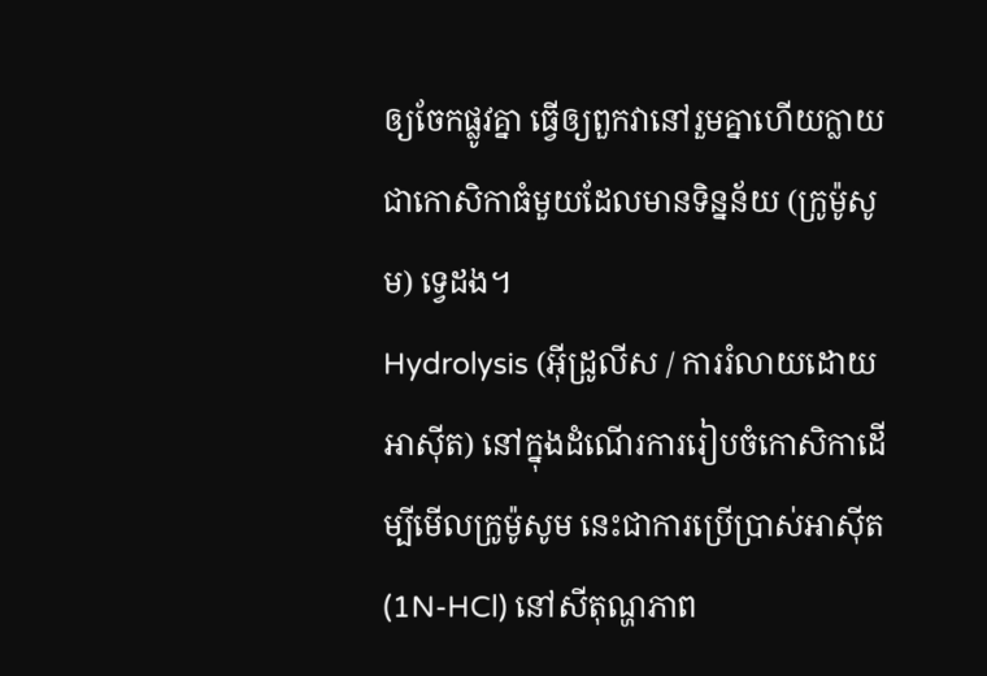ឲ្យចែកផ្លូវគ្នា ធ្វើឲ្យពួកវានៅរួមគ្នាហើយក្លាយជាកោសិកាធំមួយដែលមានទិន្នន័យ (ក្រូម៉ូសូម) ទ្វេដង។
Hydrolysis (អ៊ីដ្រូលីស / ការរំលាយដោយអាស៊ីត) នៅក្នុងដំណើរការរៀបចំកោសិកាដើម្បីមើលក្រូម៉ូសូម នេះជាការប្រើប្រាស់អាស៊ីត (1N-HCl) នៅសីតុណ្ហភាព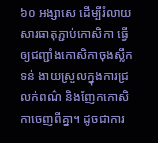៦០ អង្សាសេ ដើម្បីរំលាយសារធាតុភ្ជាប់កោសិកា ធ្វើឲ្យជញ្ជាំងកោសិកាចុងស្លឹកទន់ ងាយស្រួលក្នុងការជ្រលក់ពណ៌ និងញែកកោសិកាចេញពីគ្នា។ ដូចជាការ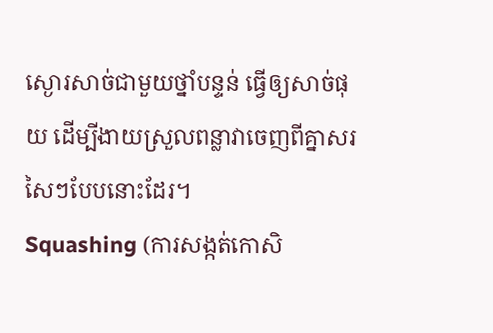ស្ងោរសាច់ជាមួយថ្នាំបន្ទន់ ធ្វើឲ្យសាច់ផុយ ដើម្បីងាយស្រួលពន្លាវាចេញពីគ្នាសរសៃៗបែបនោះដែរ។
Squashing (ការសង្កត់កោសិ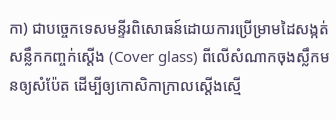កា) ជាបច្ចេកទេសមន្ទីរពិសោធន៍ដោយការប្រើម្រាមដៃសង្កត់សន្លឹកកញ្ចក់ស្តើង (Cover glass) ពីលើសំណាកចុងស្លឹកមនឲ្យសំប៉ែត ដើម្បីឲ្យកោសិកាក្រាលស្តើងស្មើ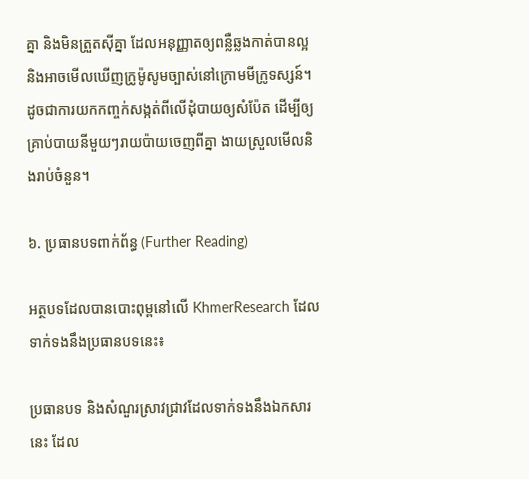គ្នា និងមិនត្រួតស៊ីគ្នា ដែលអនុញ្ញាតឲ្យពន្លឺឆ្លងកាត់បានល្អ និងអាចមើលឃើញក្រូម៉ូសូមច្បាស់នៅក្រោមមីក្រូទស្សន៍។ ដូចជាការយកកញ្ចក់សង្កត់ពីលើដុំបាយឲ្យសំប៉ែត ដើម្បីឲ្យគ្រាប់បាយនីមួយៗរាយប៉ាយចេញពីគ្នា ងាយស្រួលមើលនិងរាប់ចំនួន។

៦. ប្រធានបទពាក់ព័ន្ធ (Further Reading)

អត្ថបទដែលបានបោះពុម្ពនៅលើ KhmerResearch ដែលទាក់ទងនឹងប្រធានបទនេះ៖

ប្រធានបទ និងសំណួរស្រាវជ្រាវដែលទាក់ទងនឹងឯកសារនេះ ដែល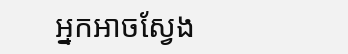អ្នកអាចស្វែង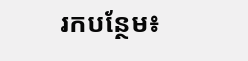រកបន្ថែម៖